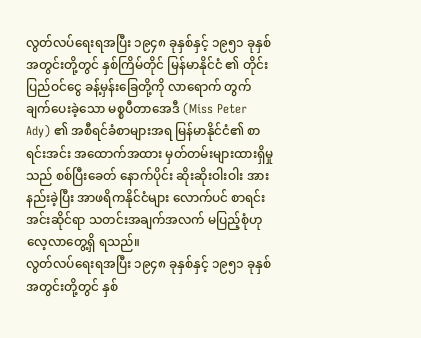လွတ်လပ်ရေးရအပြီး ၁၉၄၈ ခုနှစ်နှင့် ၁၉၅၁ ခုနှစ်အတွင်းတို့တွင် နှစ်ကြိမ်တိုင် မြန်မာနိုင်ငံ ၏ တိုင်းပြည်ဝင်ငွေ ခန့်မှန်းခြေတို့ကို လာရောက် တွက်ချက်ပေးခဲ့သော မစ္စပီတာအေဒီ (Miss Peter Ady) ၏ အစီရင်ခံစာများအရ မြန်မာနိုင်ငံ၏ စာရင်းအင်း အထောက်အထား မှတ်တမ်းများထားရှိမှုသည် စစ်ပြီးခေတ် နောက်ပိုင်း ဆိုးဆိုးဝါးဝါး အားနည်းခဲ့ပြီး အာဖရိကနိုင်ငံများ လောက်ပင် စာရင်းအင်းဆိုင်ရာ သတင်းအချက်အလက် မပြည့်စုံဟု လေ့လာတွေ့ရှိ ရသည်။
လွတ်လပ်ရေးရအပြီး ၁၉၄၈ ခုနှစ်နှင့် ၁၉၅၁ ခုနှစ်အတွင်းတို့တွင် နှစ်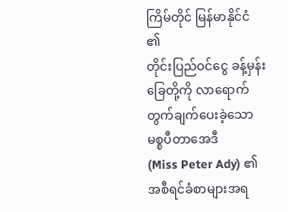ကြိမ်တိုင် မြန်မာနိုင်ငံ ၏
တိုင်းပြည်ဝင်ငွေ ခန့်မှန်းခြေတို့ကို လာရောက် တွက်ချက်ပေးခဲ့သော မစ္စပီတာအေဒီ
(Miss Peter Ady) ၏ အစီရင်ခံစာများအရ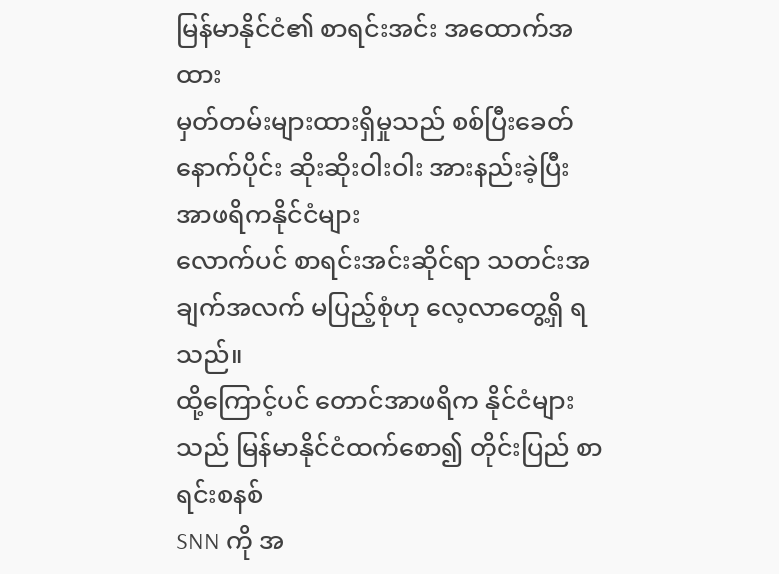မြန်မာနိုင်ငံ၏ စာရင်းအင်း အထောက်အထား
မှတ်တမ်းများထားရှိမှုသည် စစ်ပြီးခေတ် နောက်ပိုင်း ဆိုးဆိုးဝါးဝါး အားနည်းခဲ့ပြီး အာဖရိကနိုင်ငံများ
လောက်ပင် စာရင်းအင်းဆိုင်ရာ သတင်းအချက်အလက် မပြည့်စုံဟု လေ့လာတွေ့ရှိ ရသည်။
ထို့ကြောင့်ပင် တောင်အာဖရိက နိုင်ငံများသည် မြန်မာနိုင်ငံထက်စော၍ တိုင်းပြည် စာရင်းစနစ်
SNN ကို အ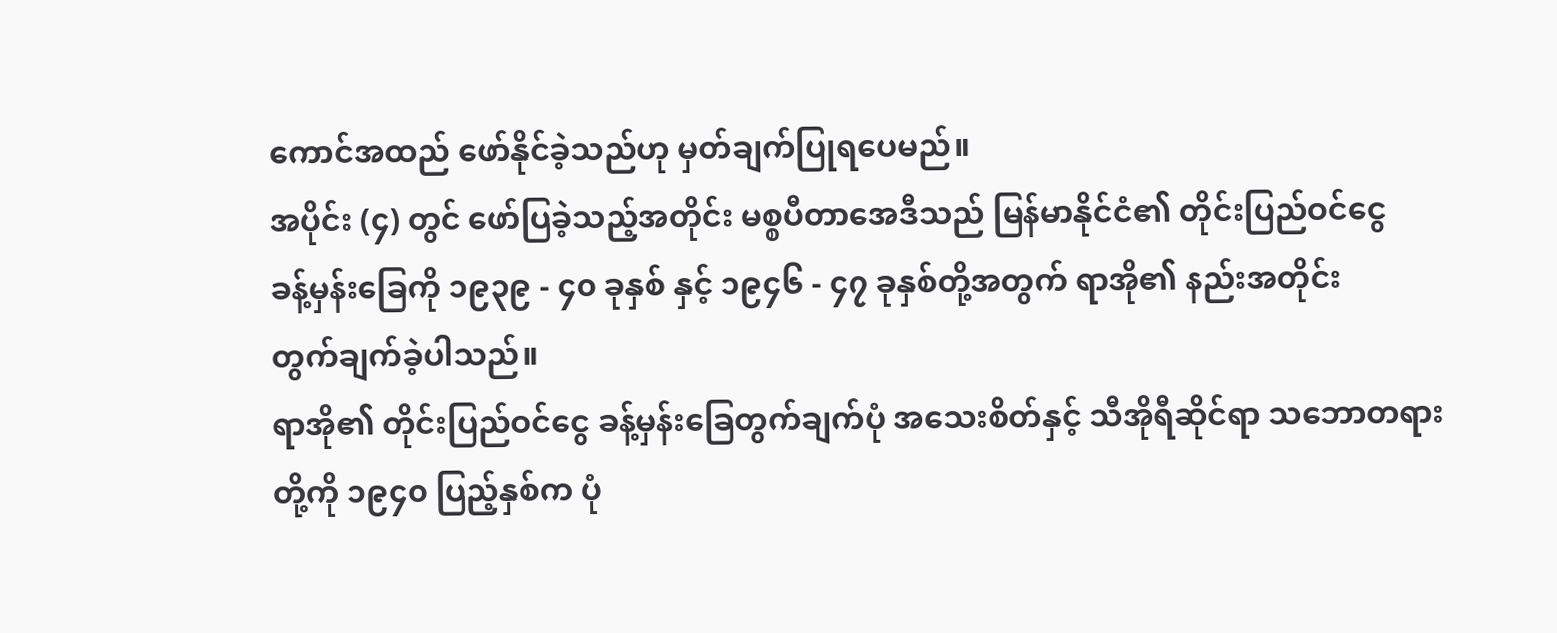ကောင်အထည် ဖော်နိုင်ခဲ့သည်ဟု မှတ်ချက်ပြုရပေမည်။
အပိုင်း (၄) တွင် ဖော်ပြခဲ့သည့်အတိုင်း မစ္စပီတာအေဒီသည် မြန်မာနိုင်ငံ၏ တိုင်းပြည်ဝင်ငွေ
ခန့်မှန်းခြေကို ၁၉၃၉ - ၄၀ ခုနှစ် နှင့် ၁၉၄၆ - ၄၇ ခုနှစ်တို့အတွက် ရာအို၏ နည်းအတိုင်း
တွက်ချက်ခဲ့ပါသည်။
ရာအို၏ တိုင်းပြည်ဝင်ငွေ ခန့်မှန်းခြေတွက်ချက်ပုံ အသေးစိတ်နှင့် သီအိုရီဆိုင်ရာ သဘောတရား
တို့ကို ၁၉၄၀ ပြည့်နှစ်က ပုံ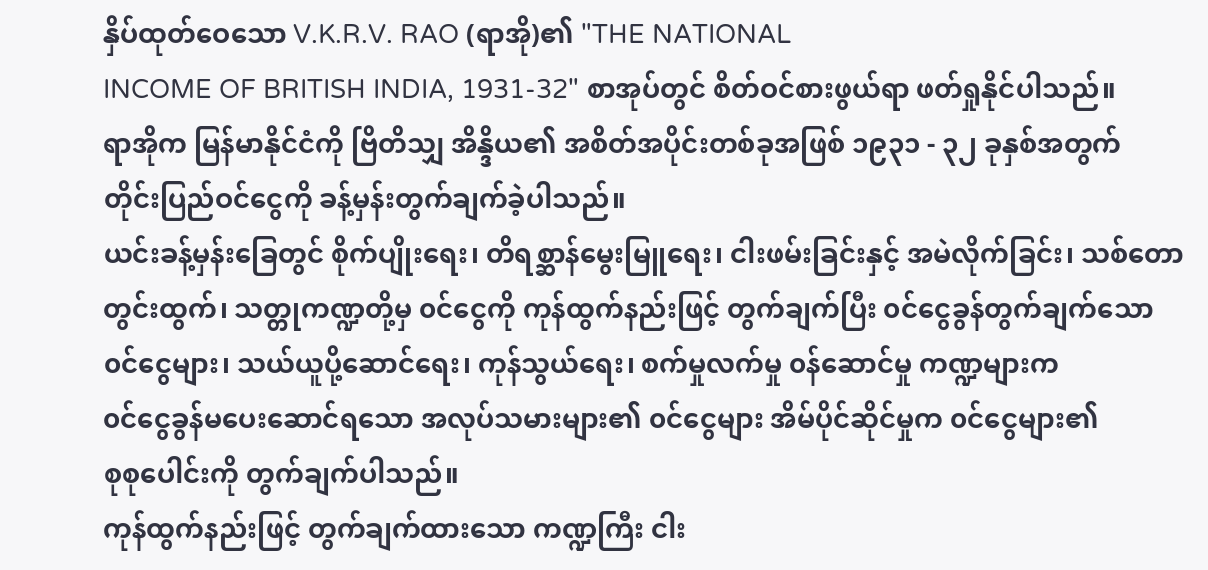နှိပ်ထုတ်ဝေသော V.K.R.V. RAO (ရာအို)၏ "THE NATIONAL
INCOME OF BRITISH INDIA, 1931-32" စာအုပ်တွင် စိတ်ဝင်စားဖွယ်ရာ ဖတ်ရှုနိုင်ပါသည်။
ရာအိုက မြန်မာနိုင်ငံကို ဗြိတိသျှ အိန္ဒိယ၏ အစိတ်အပိုင်းတစ်ခုအဖြစ် ၁၉၃၁ - ၃၂ ခုနှစ်အတွက်
တိုင်းပြည်ဝင်ငွေကို ခန့်မှန်းတွက်ချက်ခဲ့ပါသည်။
ယင်းခန့်မှန်းခြေတွင် စိုက်ပျိုးရေး၊ တိရစ္ဆာန်မွေးမြူရေး၊ ငါးဖမ်းခြင်းနှင့် အမဲလိုက်ခြင်း၊ သစ်တော
တွင်းထွက်၊ သတ္တုကဏ္ဍတို့မှ ၀င်ငွေကို ကုန်ထွက်နည်းဖြင့် တွက်ချက်ပြီး ၀င်ငွေခွန်တွက်ချက်သော
၀င်ငွေများ၊ သယ်ယူပို့ဆောင်ရေး၊ ကုန်သွယ်ရေး၊ စက်မှုလက်မှု ၀န်ဆောင်မှု ကဏ္ဍများက
၀င်ငွေခွန်မပေးဆောင်ရသော အလုပ်သမားများ၏ ၀င်ငွေများ အိမ်ပိုင်ဆိုင်မှုက ၀င်ငွေများ၏
စုစုပေါင်းကို တွက်ချက်ပါသည်။
ကုန်ထွက်နည်းဖြင့် တွက်ချက်ထားသော ကဏ္ဍကြီး ငါး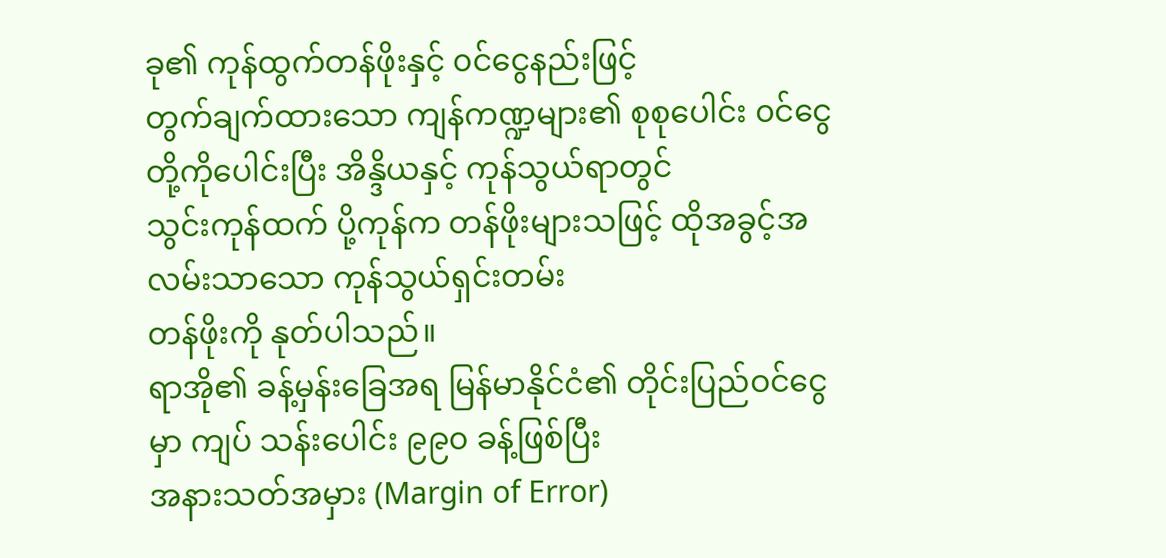ခု၏ ကုန်ထွက်တန်ဖိုးနှင့် ၀င်ငွေနည်းဖြင့်
တွက်ချက်ထားသော ကျန်ကဏ္ဍများ၏ စုစုပေါင်း ၀င်ငွေတို့ကိုပေါင်းပြီး အိန္ဒိယနှင့် ကုန်သွယ်ရာတွင်
သွင်းကုန်ထက် ပို့ကုန်က တန်ဖိုးများသဖြင့် ထိုအခွင့်အလမ်းသာသော ကုန်သွယ်ရှင်းတမ်း
တန်ဖိုးကို နုတ်ပါသည်။
ရာအို၏ ခန့်မှန်းခြေအရ မြန်မာနိုင်ငံ၏ တိုင်းပြည်ဝင်ငွေမှာ ကျပ် သန်းပေါင်း ၉၉၀ ခန့်ဖြစ်ပြီး
အနားသတ်အမှား (Margin of Error)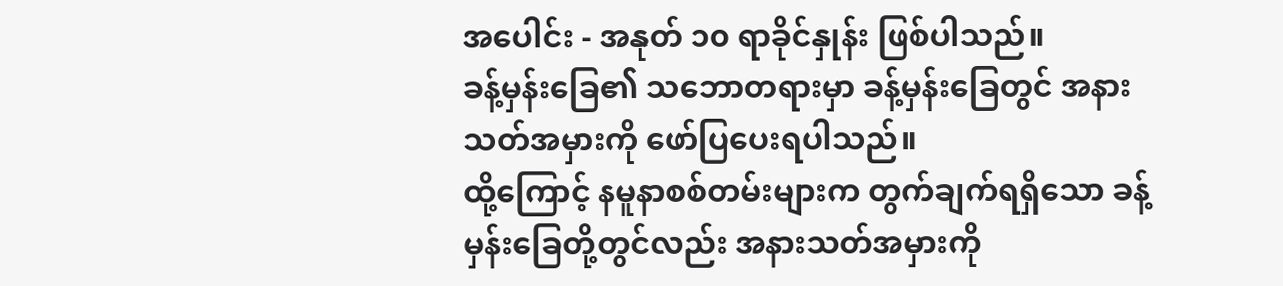အပေါင်း - အနုတ် ၁၀ ရာခိုင်နှုန်း ဖြစ်ပါသည်။
ခန့်မှန်းခြေ၏ သဘောတရားမှာ ခန့်မှန်းခြေတွင် အနားသတ်အမှားကို ဖော်ပြပေးရပါသည်။
ထို့ကြောင့် နမူနာစစ်တမ်းများက တွက်ချက်ရရှိသော ခန့်မှန်းခြေတို့တွင်လည်း အနားသတ်အမှားကို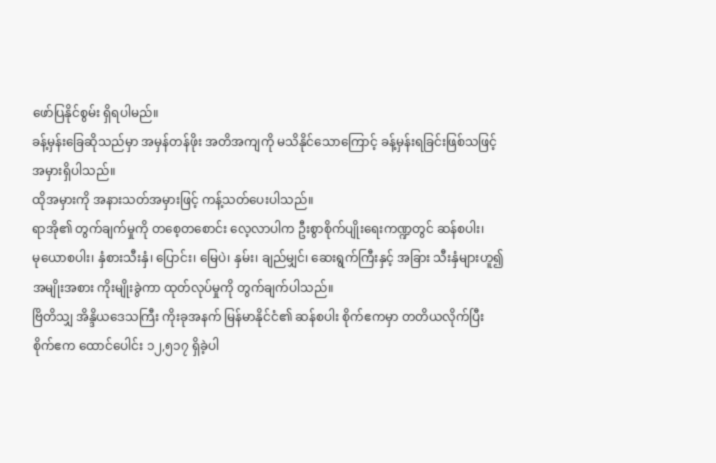ဖော်ပြနိုင်စွမ်း ရှိရပါမည်။
ခန့်မှန်းခြေဆိုသည်မှာ အမှန်တန်ဖိုး အတိအကျကို မသိနိုင်သောကြောင့် ခန့်မှန်းရခြင်းဖြစ်သဖြင့်
အမှားရှိပါသည်။
ထိုအမှားကို အနားသတ်အမှားဖြင့် ကန့်သတ်ပေးပါသည်။
ရာအို၏ တွက်ချက်မှုကို တစေ့တစောင်း လေ့လာပါက ဦးစွာစိုက်ပျိုးရေးကဏ္ဍတွင် ဆန်စပါး၊
မုယောစပါး၊ နှံစားသီးနှံ၊ ပြောင်း၊ မြေပဲ၊ နှမ်း၊ ချည်မျှင်၊ ဆေးရွက်ကြီးနှင့် အခြား သီးနှံများဟူ၍
အမျိုးအစား ကိုးမျိုးခွဲကာ ထုတ်လုပ်မှုကို တွက်ချက်ပါသည်။
ဗြိတိသျှ အိန္ဒိယဒေသကြီး ကိုးခုအနက် မြန်မာနိုင်ငံ၏ ဆန်စပါး စိုက်ဧကမှာ တတိယလိုက်ပြီး
စိုက်ဧက ထောင်ပေါင်း ၁၂,၅၁၇ ရှိခဲ့ပါ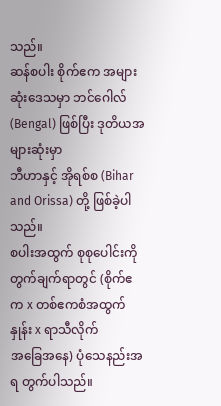သည်။
ဆန်စပါး စိုက်ဧက အများဆုံးဒေသမှာ ဘင်ဂေါလ် (Bengal) ဖြစ်ပြီး ဒုတိယအများဆုံးမှာ
ဘီဟာနှင့် အိုရစ်စ (Bihar and Orissa) တို့ ဖြစ်ခဲ့ပါသည်။
စပါးအထွက် စုစုပေါင်းကို တွက်ချက်ရာတွင် (စိုက်ဧက x တစ်ဧကစံအထွက်နှုန်း x ရာသီလိုက်
အခြေအနေ) ပုံသေနည်းအရ တွက်ပါသည်။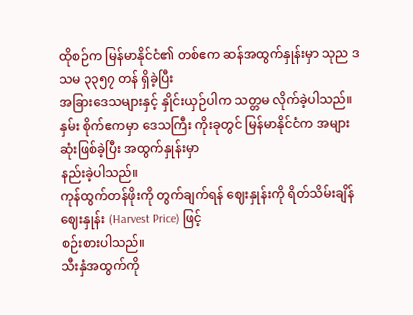ထိုစဉ်က မြန်မာနိုင်ငံ၏ တစ်ဧက ဆန်အထွက်နှုန်းမှာ သုည ဒသမ ၃၃၅၇ တန် ရှိခဲ့ပြီး
အခြားဒေသများနှင့် နှိုင်းယှဉ်ပါက သတ္တမ လိုက်ခဲ့ပါသည်။
နှမ်း စိုက်ဧကမှာ ဒေသကြီး ကိုးခုတွင် မြန်မာနိုင်ငံက အများဆုံးဖြစ်ခဲ့ပြီး အထွက်နှုန်းမှာ
နည်းခဲ့ပါသည်။
ကုန်ထွက်တန်ဖိုးကို တွက်ချက်ရန် ဈေးနှုန်းကို ရိတ်သိမ်းချိန် ဈေးနှုန်း (Harvest Price) ဖြင့်
စဉ်းစားပါသည်။
သီးနှံအထွက်ကို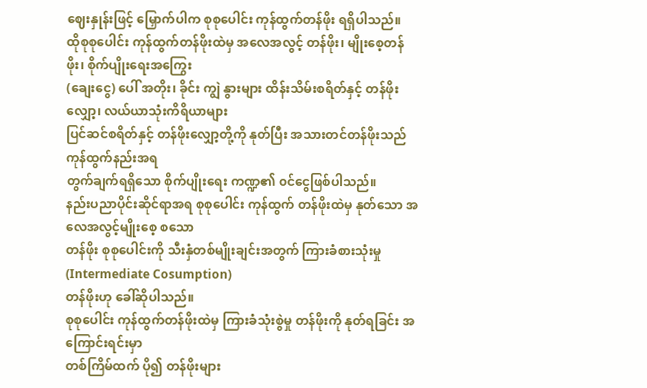ဈေးနှုန်းဖြင့် မြှောက်ပါက စုစုပေါင်း ကုန်ထွက်တန်ဖိုး ရရှိပါသည်။
ထိုစုစုပေါင်း ကုန်ထွက်တန်ဖိုးထဲမှ အလေအလွင့် တန်ဖိုး၊ မျိုးစေ့တန်ဖိုး၊ စိုက်ပျိုးရေးအကြွေး
(ချေးငွေ) ပေါ် အတိုး၊ ခိုင်း ကျွဲ နွားများ ထိန်းသိမ်းစရိတ်နှင့် တန်ဖိုးလျှော့၊ လယ်ယာသုံးကိရိယာများ
ပြင်ဆင်စရိတ်နှင့် တန်ဖိုးလျှော့တို့ကို နုတ်ပြီး အသားတင်တန်ဖိုးသည် ကုန်ထွက်နည်းအရ
တွက်ချက်ရရှိသော စိုက်ပျိုးရေး ကဏ္ဍ၏ ၀င်ငွေဖြစ်ပါသည်။
နည်းပညာပိုင်းဆိုင်ရာအရ စုစုပေါင်း ကုန်ထွက် တန်ဖိုးထဲမှ နုတ်သော အလေအလွင့်မျိုးစေ့ စသော
တန်ဖိုး စုစုပေါင်းကို သီးနှံတစ်မျိုးချင်းအတွက် ကြားခံစားသုံးမှု (Intermediate Cosumption)
တန်ဖိုးဟု ခေါ်ဆိုပါသည်။
စုစုပေါင်း ကုန်ထွက်တန်ဖိုးထဲမှ ကြားခံသုံးစွဲမှု တန်ဖိုးကို နုတ်ရခြင်း အကြောင်းရင်းမှာ
တစ်ကြိမ်ထက် ပို၍ တန်ဖိုးများ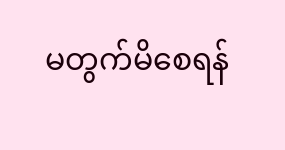မတွက်မိစေရန်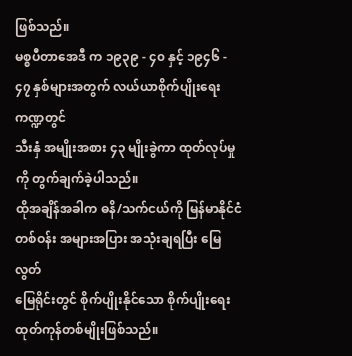ဖြစ်သည်။
မစ္စပီတာအေဒီ က ၁၉၃၉ - ၄၀ နှင့် ၁၉၄၆ - ၄၇ နှစ်များအတွက် လယ်ယာစိုက်ပျိုးရေး ကဏ္ဍတွင်
သီးနှံ အမျိုးအစား ၄၃ မျိုးခွဲကာ ထုတ်လုပ်မှုကို တွက်ချက်ခဲ့ပါသည်။
ထိုအချိန်အခါက ဓနိ/သက်ငယ်ကို မြန်မာနိုင်ငံ တစ်ဝန်း အများအပြား အသုံးချရပြီး မြေလွတ်
မြေရိုင်းတွင် စိုက်ပျိုးနိုင်သော စိုက်ပျိုးရေး ထုတ်ကုန်တစ်မျိုးဖြစ်သည်။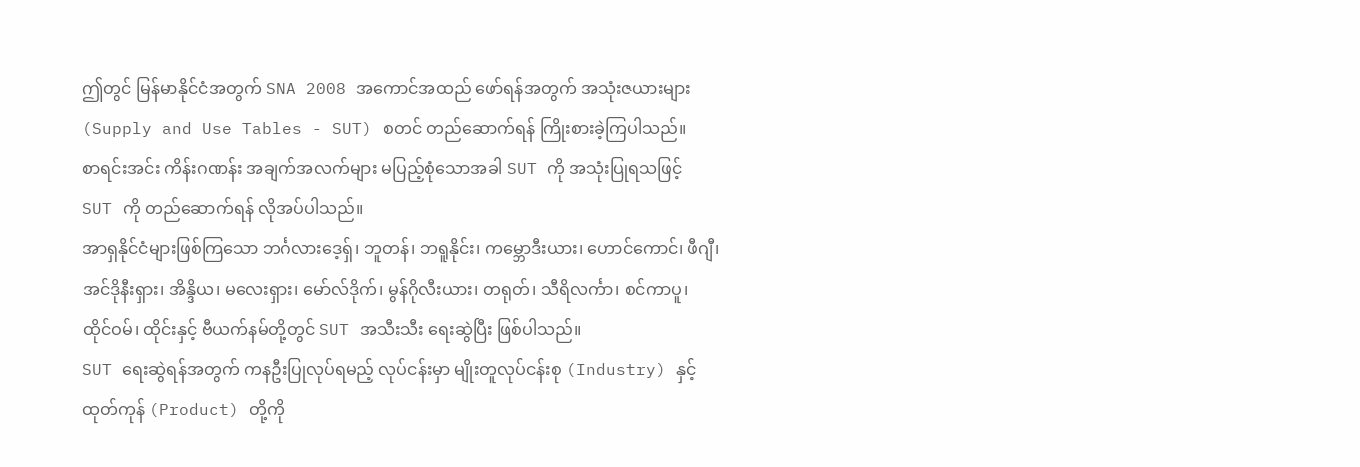ဤတွင် မြန်မာနိုင်ငံအတွက် SNA 2008 အကောင်အထည် ဖော်ရန်အတွက် အသုံးဇယားများ
(Supply and Use Tables - SUT) စတင် တည်ဆောက်ရန် ကြိုးစားခဲ့ကြပါသည်။
စာရင်းအင်း ကိန်းဂဏန်း အချက်အလက်များ မပြည့်စုံသောအခါ SUT ကို အသုံးပြုရသဖြင့်
SUT ကို တည်ဆောက်ရန် လိုအပ်ပါသည်။
အာရှနိုင်ငံများဖြစ်ကြသော ဘင်္ဂလားဒေ့ရှ်၊ ဘူတန်၊ ဘရူနိုင်း၊ ကမ္ဘောဒီးယား၊ ဟောင်ကောင်၊ ဖီဂျီ၊
အင်ဒိုနီးရှား၊ အိန္ဒိယ၊ မလေးရှား၊ မော်လ်ဒိုက်၊ မွန်ဂိုလီးယား၊ တရုတ်၊ သီရိလင်္ကာ၊ စင်ကာပူ၊
ထိုင်ဝမ်၊ ထိုင်းနှင့် ဗီယက်နမ်တို့တွင် SUT အသီးသီး ရေးဆွဲပြီး ဖြစ်ပါသည်။
SUT ရေးဆွဲရန်အတွက် ကနဦးပြုလုပ်ရမည့် လုပ်ငန်းမှာ မျိုးတူလုပ်ငန်းစု (Industry) နှင့်
ထုတ်ကုန် (Product) တို့ကို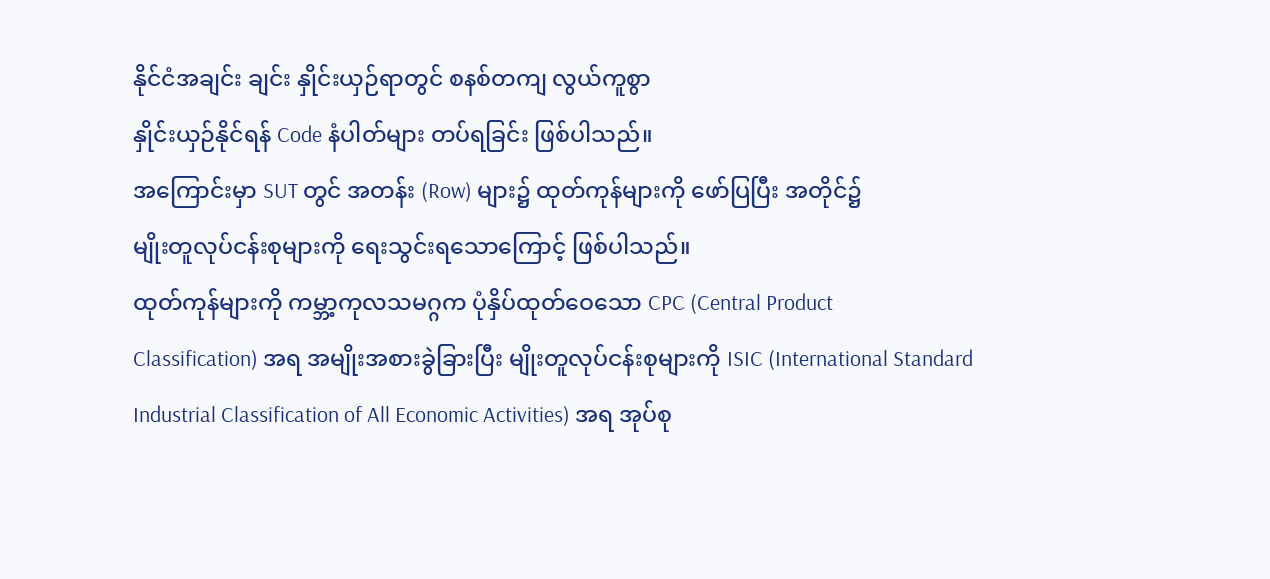နိုင်ငံအချင်း ချင်း နှိုင်းယှဉ်ရာတွင် စနစ်တကျ လွယ်ကူစွာ
နှိုင်းယှဉ်နိုင်ရန် Code နံပါတ်များ တပ်ရခြင်း ဖြစ်ပါသည်။
အကြောင်းမှာ SUT တွင် အတန်း (Row) များ၌ ထုတ်ကုန်များကို ဖော်ပြပြီး အတိုင်၌
မျိုးတူလုပ်ငန်းစုများကို ရေးသွင်းရသောကြောင့် ဖြစ်ပါသည်။
ထုတ်ကုန်များကို ကမ္ဘာ့ကုလသမဂ္ဂက ပုံနှိပ်ထုတ်ဝေသော CPC (Central Product
Classification) အရ အမျိုးအစားခွဲခြားပြီး မျိုးတူလုပ်ငန်းစုများကို ISIC (International Standard
Industrial Classification of All Economic Activities) အရ အုပ်စု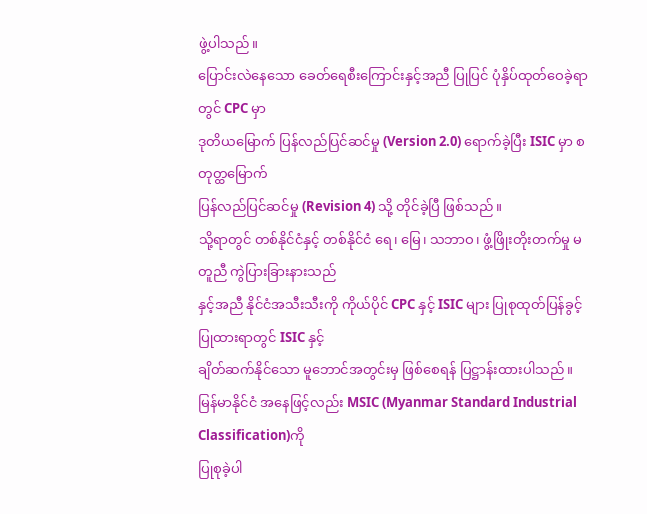ဖွဲ့ပါသည်။
ပြောင်းလဲနေသော ခေတ်ရေစီးကြောင်းနှင့်အညီ ပြုပြင် ပုံနှိပ်ထုတ်ဝေခဲ့ရာတွင် CPC မှာ
ဒုတိယမြောက် ပြန်လည်ပြင်ဆင်မှု (Version 2.0) ရောက်ခဲ့ပြီး ISIC မှာ စတုတ္ထမြောက်
ပြန်လည်ပြင်ဆင်မှု (Revision 4) သို့ တိုင်ခဲ့ပြီ ဖြစ်သည်။
သို့ရာတွင် တစ်နိုင်ငံနှင့် တစ်နိုင်ငံ ရေ၊ မြေ၊ သဘာဝ၊ ဖွံ့ဖြိုးတိုးတက်မှု မတူညီ ကွဲပြားခြားနားသည်
နှင့်အညီ နိုင်ငံအသီးသီးကို ကိုယ်ပိုင် CPC နှင့် ISIC များ ပြုစုထုတ်ပြန်ခွင့်ပြုထားရာတွင် ISIC နှင့်
ချိတ်ဆက်နိုင်သော မူဘောင်အတွင်းမှ ဖြစ်စေရန် ပြဋ္ဌာန်းထားပါသည်။
မြန်မာနိုင်ငံ အနေဖြင့်လည်း MSIC (Myanmar Standard Industrial Classification)ကို
ပြုစုခဲ့ပါ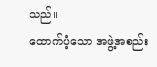သည်။
ထောက်ပံ့သော အဖွဲ့အစည်း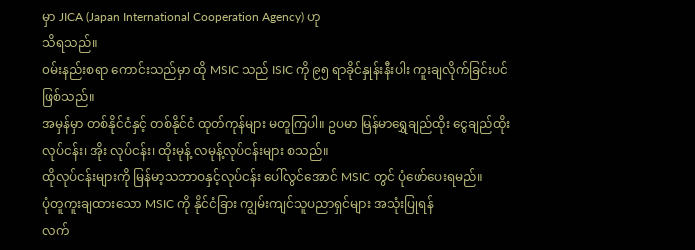မှာ JICA (Japan International Cooperation Agency) ဟု
သိရသည်။
၀မ်းနည်းစရာ ကောင်းသည်မှာ ထို MSIC သည် ISIC ကို ၉၅ ရာခိုင်နှုန်းနီးပါး ကူးချလိုက်ခြင်းပင်
ဖြစ်သည်။
အမှန်မှာ တစ်နိုင်ငံနှင့် တစ်နိုင်ငံ ထုတ်ကုန်များ မတူကြပါ။ ဥပမာ မြန်မာရွှေချည်ထိုး ငွေချည်ထိုး
လုပ်ငန်း၊ အိုး လုပ်ငန်း၊ ထိုးမုန့် လမုန့်လုပ်ငန်းများ စသည်။
ထိုလုပ်ငန်းများကို မြန်မာ့သဘာဝနှင့်လုပ်ငန်း ပေါ်လွင်အောင် MSIC တွင် ပုံဖော်ပေးရမည်။
ပုံတူကူးချထားသော MSIC ကို နိုင်ငံခြား ကျွမ်းကျင်သူပညာရှင်များ အသုံးပြုရန်
လက်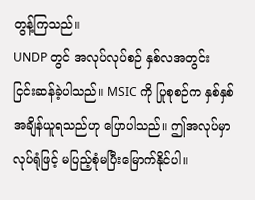တွန့်ကြသည်။
UNDP တွင် အလုပ်လုပ်စဉ် နှစ်လအတွင်း
ငြင်းဆန်ခဲ့ပါသည်။ MSIC ကို ပြုစုစဉ်က နှစ်နှစ်အချိန်ယူရသည်ဟု ပြောပါသည်။ ဤအလုပ်မှာ
လုပ်ရုံဖြင့် မပြည့်စုံမပြီးမြောက်နိုင်ပါ။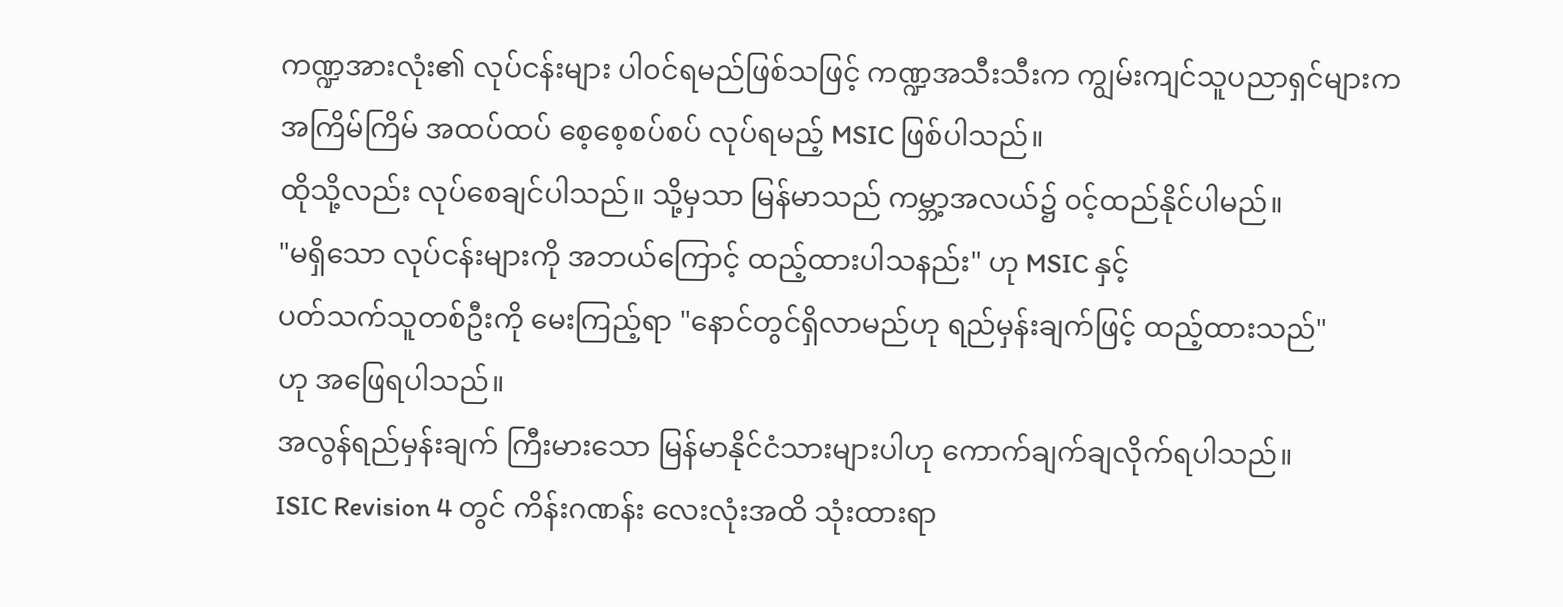ကဏ္ဍအားလုံး၏ လုပ်ငန်းများ ပါ၀င်ရမည်ဖြစ်သဖြင့် ကဏ္ဍအသီးသီးက ကျွမ်းကျင်သူပညာရှင်များက
အကြိမ်ကြိမ် အထပ်ထပ် စေ့စေ့စပ်စပ် လုပ်ရမည့် MSIC ဖြစ်ပါသည်။
ထိုသို့လည်း လုပ်စေချင်ပါသည်။ သို့မှသာ မြန်မာသည် ကမ္ဘာ့အလယ်၌ ၀င့်ထည်နိုင်ပါမည်။
"မရှိသော လုပ်ငန်းများကို အဘယ်ကြောင့် ထည့်ထားပါသနည်း" ဟု MSIC နှင့်
ပတ်သက်သူတစ်ဦးကို မေးကြည့်ရာ "နောင်တွင်ရှိလာမည်ဟု ရည်မှန်းချက်ဖြင့် ထည့်ထားသည်"
ဟု အဖြေရပါသည်။
အလွန်ရည်မှန်းချက် ကြီးမားသော မြန်မာနိုင်ငံသားများပါဟု ကောက်ချက်ချလိုက်ရပါသည်။
ISIC Revision 4 တွင် ကိန်းဂဏန်း လေးလုံးအထိ သုံးထားရာ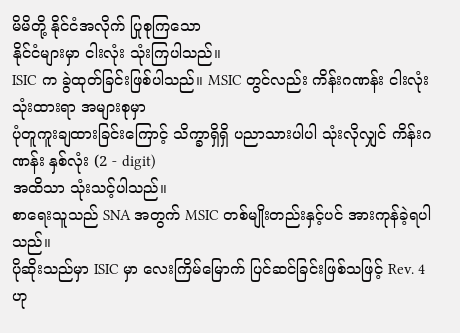မိမိတို့ နိုင်ငံအလိုက် ပြုစုကြသော
နိုင်ငံများမှာ ငါးလုံး သုံးကြပါသည်။
ISIC က ခွဲထုတ်ခြင်းဖြစ်ပါသည်။ MSIC တွင်လည်း ကိန်းဂဏန်း ငါးလုံး သုံးထားရာ အများစုမှာ
ပုံတူကူးချထားခြင်းကြောင့် သိက္ခာရှိရှိ ပညာသားပါပါ သုံးလိုလျှင် ကိန်းဂဏန်း နှစ်လုံး (2 - digit)
အထိသာ သုံးသင့်ပါသည်။
စာရေးသူသည် SNA အတွက် MSIC တစ်မျိုးတည်းနှင့်ပင် အားကုန်ခဲ့ရပါသည်။
ပိုဆိုးသည်မှာ ISIC မှာ လေးကြိမ်မြောက် ပြင်ဆင်ခြင်းဖြစ်သဖြင့် Rev. 4 ဟု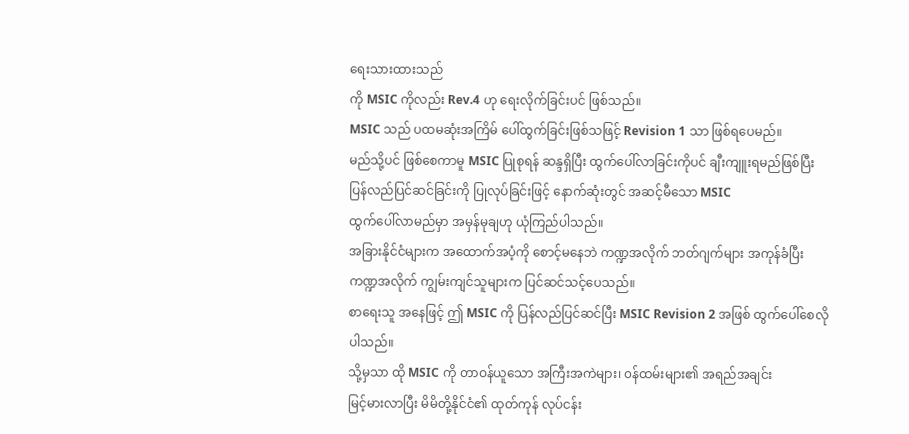ရေးသားထားသည်
ကို MSIC ကိုလည်း Rev.4 ဟု ရေးလိုက်ခြင်းပင် ဖြစ်သည်။
MSIC သည် ပထမဆုံးအကြိမ် ပေါ်ထွက်ခြင်းဖြစ်သဖြင့် Revision 1 သာ ဖြစ်ရပေမည်။
မည်သို့ပင် ဖြစ်စေကာမူ MSIC ပြုစုရန် ဆန္ဒရှိပြီး ထွက်ပေါ်လာခြင်းကိုပင် ချီးကျူးရမည်ဖြစ်ပြီး
ပြန်လည်ပြင်ဆင်ခြင်းကို ပြုလုပ်ခြင်းဖြင့် နောက်ဆုံးတွင် အဆင့်မီသော MSIC
ထွက်ပေါ်လာမည်မှာ အမှန်မုချဟု ယုံကြည်ပါသည်။
အခြားနိုင်ငံများက အထောက်အပံ့ကို စောင့်မနေဘဲ ကဏ္ဍအလိုက် ဘတ်ဂျက်များ အကုန်ခံပြီး
ကဏ္ဍအလိုက် ကျွမ်းကျင်သူများက ပြင်ဆင်သင့်ပေသည်။
စာရေးသူ အနေဖြင့် ဤ MSIC ကို ပြန်လည်ပြင်ဆင်ပြီး MSIC Revision 2 အဖြစ် ထွက်ပေါ်စေလို
ပါသည်။
သို့မှသာ ထို MSIC ကို တာဝန်ယူသော အကြီးအကဲများ၊ ၀န်ထမ်းများ၏ အရည်အချင်း
မြင့်မားလာပြီး မိမိတို့နိုင်ငံ၏ ထုတ်ကုန် လုပ်ငန်း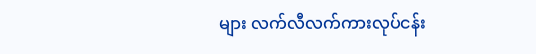များ လက်လီလက်ကားလုပ်ငန်း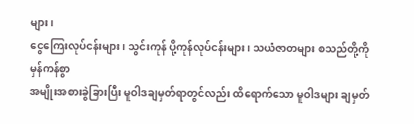များ၊
ငွေကြေးလုပ်ငန်းများ၊ သွင်းကုန် ပို့ကုန်လုပ်ငန်းများ၊ သယံဇာတများ စသည်တို့ကို မှန်ကန်စွာ
အမျိုးအစားခွဲခြားပြီး မူဝါဒချမှတ်ရာတွင်လည်း ထိရောက်သော မူဝါဒများ ချမှတ်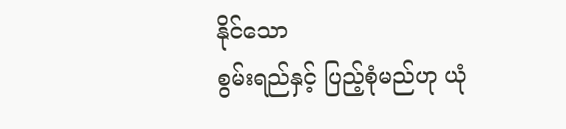နိုင်သော
စွမ်းရည်နှင့် ပြည့်စုံမည်ဟု ယုံ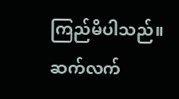ကြည်မိပါသည်။
ဆက်လက်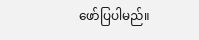ဖော်ပြပါမည်။